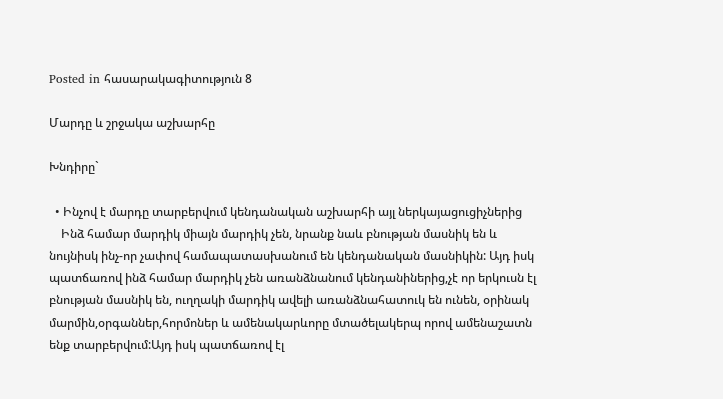Posted in հասարակագիտություն 8

Մարդը և շրջակա աշխարհը

Խնդիրը`

  • Ինչով է մարդը տարբերվում կենդանական աշխարհի այլ ներկայացուցիչներից
    Ինձ համար մարդիկ միայն մարդիկ չեն, նրանք նաև բնության մասնիկ են և նույնիսկ ինչ-որ չափով համապատասխանում են կենդանական մասնիկին: Այդ իսկ պատճառով ինձ համար մարդիկ չեն առանձնանում կենդանիներից,չէ որ երկուսն էլ բնության մասնիկ են, ուղղակի մարդիկ ավելի առանձնահատուկ են ունեն, օրինակ մարմին,օրգաններ,հորմոներ և ամենակարևորը մտածելակերպ որով ամենաշատն ենք տարբերվում:Այդ իսկ պատճառով էլ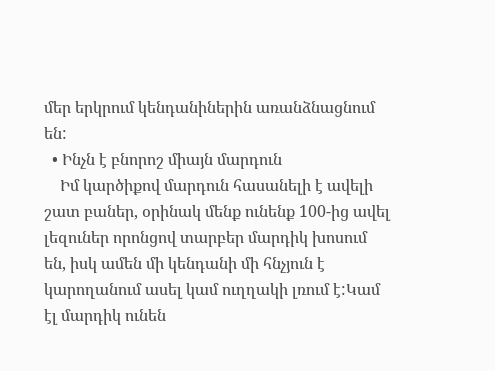մեր երկրում կենդանիներին առանձնացնում են:
  • Ինչն է բնորոշ միայն մարդուն
    Իմ կարծիքով մարդուն հասանելի է ավելի շատ բաներ, օրինակ մենք ունենք 100-ից ավել լեզուներ որոնցով տարբեր մարդիկ խոսում են, իսկ ամեն մի կենդանի մի հնչյուն է կարողանում ասել կամ ուղղակի լռում է:Կամ էլ մարդիկ ունեն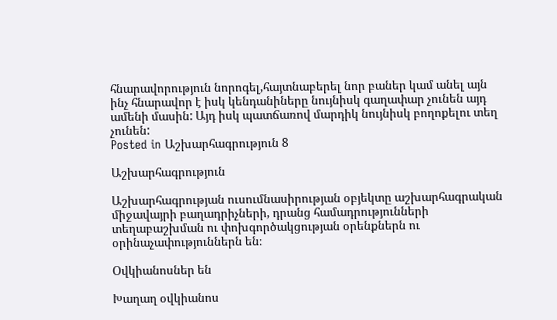հնարավորություն նորոգել,հայտնաբերել նոր բաներ կամ անել այն ինչ հնարավոր է իսկ կենդանիները նույնիսկ գաղափար չունեն այդ ամենի մասին: Այդ իսկ պատճառով մարդիկ նույնիսկ բողոքելու տեղ չունեն:
Posted in Աշխարհագրություն 8

Աշխարհագրություն

Աշխարհագրության ուսումնասիրության օբյեկտը աշխարհագրական միջավայրի բաղադրիչների, դրանց համադրությունների տեղաբաշխման ու փոխգործակցության օրենքներն ու օրինաչափություններն են։

Օվկիանոսներ են

Խաղաղ օվկիանոս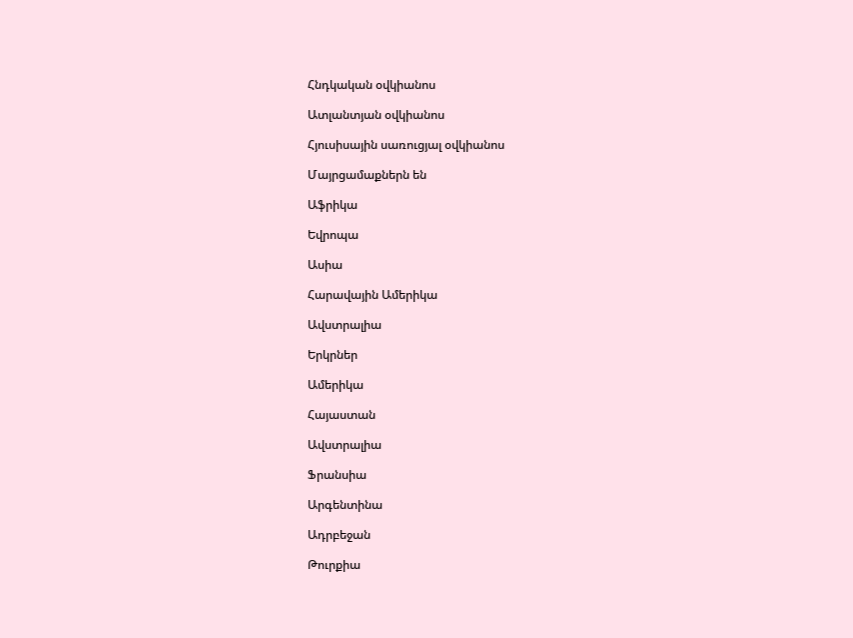Հնդկական օվկիանոս

Ատլանտյան օվկիանոս

Հյուսիսային սառուցյալ օվկիանոս

Մայրցամաքներն են

Աֆրիկա

Եվրոպա

Ասիա

Հարավային Ամերիկա

Ավստրալիա

Երկրներ

Ամերիկա

Հայաստան

Ավստրալիա

Ֆրանսիա

Արգենտինա

Ադրբեջան

Թուրքիա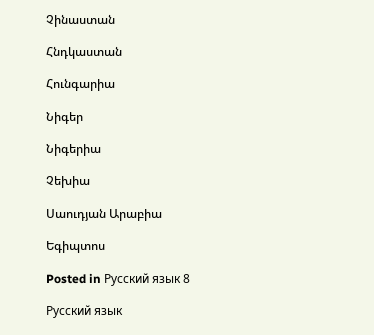Չինաստան

Հնդկաստան

Հունգարիա

Նիգեր

Նիգերիա

Չեխիա

Սաուդյան Արաբիա

Եգիպտոս

Posted in Русский язык 8

Русский язык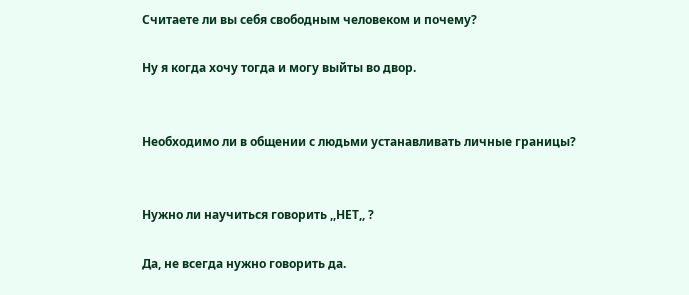Считаете ли вы себя свободным человеком и почему?

Ну я когда хочу тогда и могу выйты во двор.


Необходимо ли в общении с людьми устанавливать личные границы?


Нужно ли научиться говорить ,,НЕТ,, ?

Да, не всегда нужно говорить да.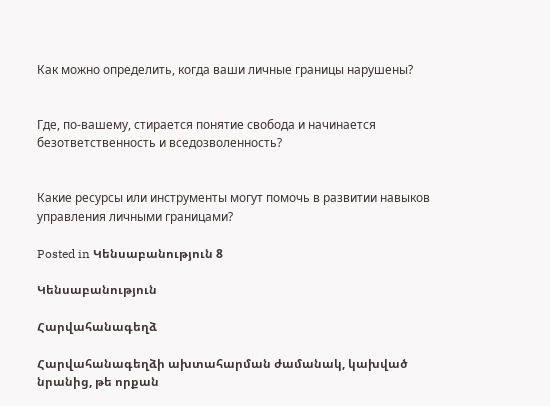Как можно определить, когда ваши личные границы нарушены?


Где, по-вашему, стирается понятие свобода и начинается безответственность и вседозволенность?


Какие ресурсы или инструменты могут помочь в развитии навыков управления личными границами?

Posted in Կենսաբանություն 8

Կենսաբանություն

Հարվահանագեղձ

Հարվահանագեղձի ախտահարման ժամանակ, կախված նրանից, թե որքան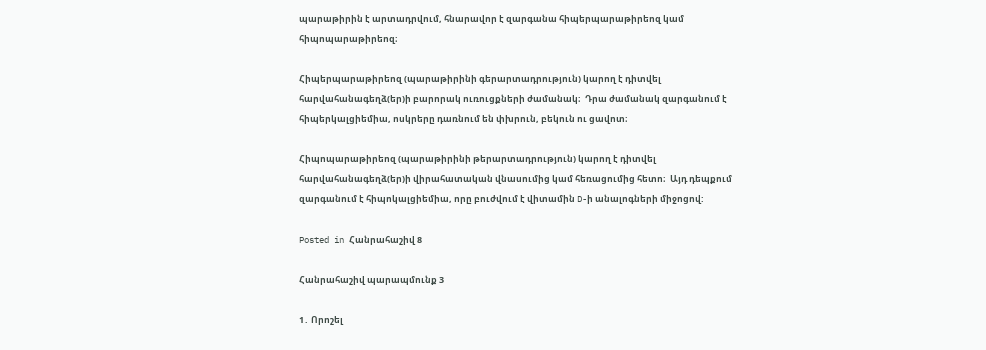պարաթիրին է արտադրվում, հնարավոր է զարգանա հիպերպարաթիրեոզ կամ հիպոպարաթիրեոզ։

Հիպերպարաթիրեոզ (պարաթիրինի գերարտադրություն) կարող է դիտվել հարվահանագեղձ(եր)ի բարորակ ուռուցքների ժամանակ։  Դրա ժամանակ զարգանում է հիպերկալցիեմիա, ոսկրերը դառնում են փխրուն, բեկուն ու ցավոտ։

Հիպոպարաթիրեոզ (պարաթիրինի թերարտադրություն) կարող է դիտվել հարվահանագեղձ(եր)ի վիրահատական վնասումից կամ հեռացումից հետո։  Այդ դեպքում զարգանում է հիպոկալցիեմիա, որը բուժվում է վիտամին D-ի անալոգների միջոցով:

Posted in Հանրահաշիվ 8

Հանրահաշիվ պարապմունք 3

1․ Որոշել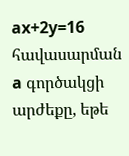ax+2y=16  հավասարման a գործակցի արժեքը, եթե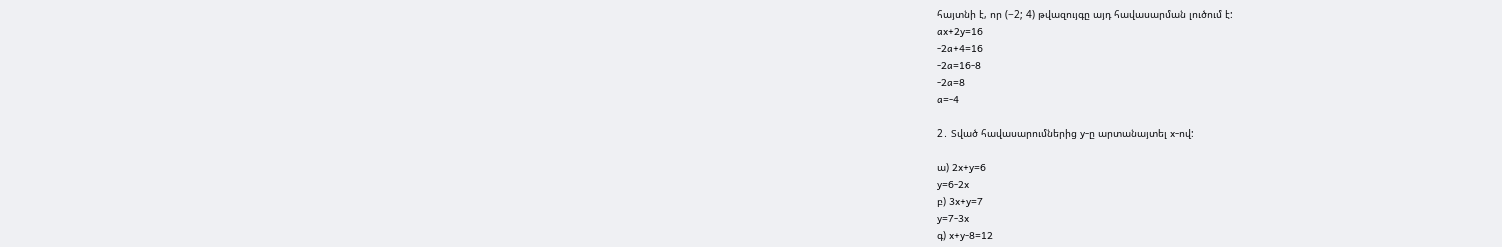հայտնի է, որ (−2; 4) թվազույգը այդ հավասարման լուծում է:
ax+2y=16
-2a+4=16
-2a=16-8
-2a=8
a=-4

2․ Տված հավասարումներից y-ը արտանայտել x-ով:

ա) 2x+y=6
y=6-2x
բ) 3x+y=7
y=7-3x
գ) x+y-8=12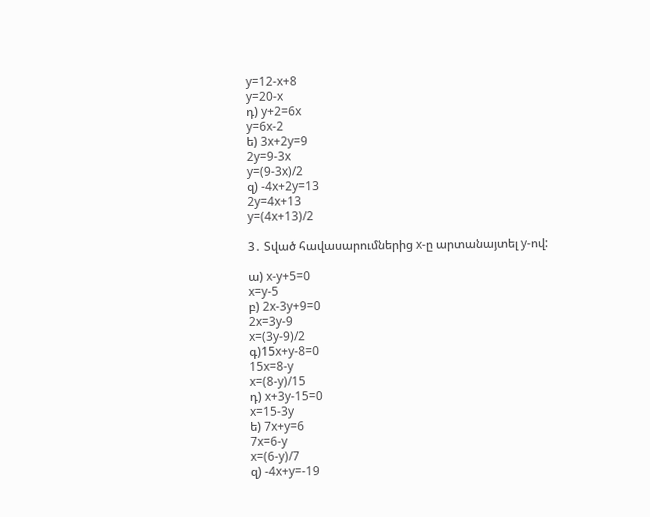y=12-x+8
y=20-x
դ) y+2=6x
y=6x-2
ե) 3x+2y=9
2y=9-3x
y=(9-3x)/2
զ) -4x+2y=13
2y=4x+13
y=(4x+13)/2

3․ Տված հավասարումներից x-ը արտանայտել y-ով:

ա) x-y+5=0
x=y-5
բ) 2x-3y+9=0
2x=3y-9
x=(3y-9)/2
գ)15x+y-8=0
15x=8-y
x=(8-y)/15
դ) x+3y-15=0
x=15-3y
ե) 7x+y=6
7x=6-y
x=(6-y)/7
զ) -4x+y=-19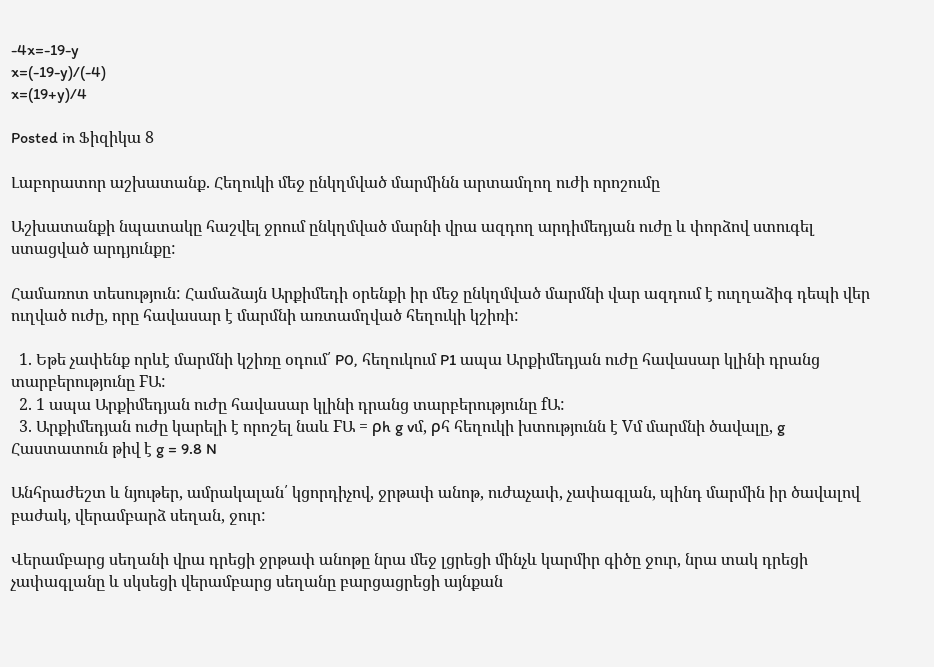-4x=-19-y
x=(-19-y)/(-4)
x=(19+y)/4

Posted in Ֆիզիկա 8

Լաբորատոր աշխատանք. Հեղուկի մեջ ընկղմված մարմինն արտամղող ուժի որոշումը

Աշխատանքի նպատակը հաշվել ջրում ընկղմված մարնի վրա ազդող արդիմեդյան ուժը և փորձով ստուգել ստացված արդյունքը:

Համառոտ տեսություն: Համաձայն Արքիմեդի օրենքի իր մեջ ընկղմված մարմնի վար ազդում է ուղղաձիգ դեպի վեր ուղված ուժը, որը հավասար է մարմնի առտամղված հեղուկի կշիռի:

  1. Եթե չափենք որևէ մարմնի կշիռը օդում՛ P0, հեղուկում P1 ապա Արքիմեդյան ուժը հավասար կլինի դրանց տարբերությունը FԱ:
  2. 1 ապա Արքիմեդյան ուժը հավասար կլինի դրանց տարբերությունը fԱ:
  3. Արքիմեդյան ուժը կարելի է որոշել նաև FԱ = ρh g vմ, ρհ հեղուկի խտությունն է Vմ մարմնի ծավալը, g Հաստատուն թիվ է g = 9.8 N

Անհրաժեշտ և նյութեր, ամրակալան՛ կցորդիչով, ջրթափ անոթ, ուժաչափ, չափագլան, պինդ մարմին իր ծավալով բաժակ, վերամբարձ սեղան, ջուր:

Վերամբարց սեղանի վրա դրեցի ջրթափ անոթը նրա մեջ լցրեցի մինչև կարմիր գիծը ջուր, նրա տակ դրեցի չափագլանը և սկսեցի վերամբարց սեղանը բարցացրեցի այնքան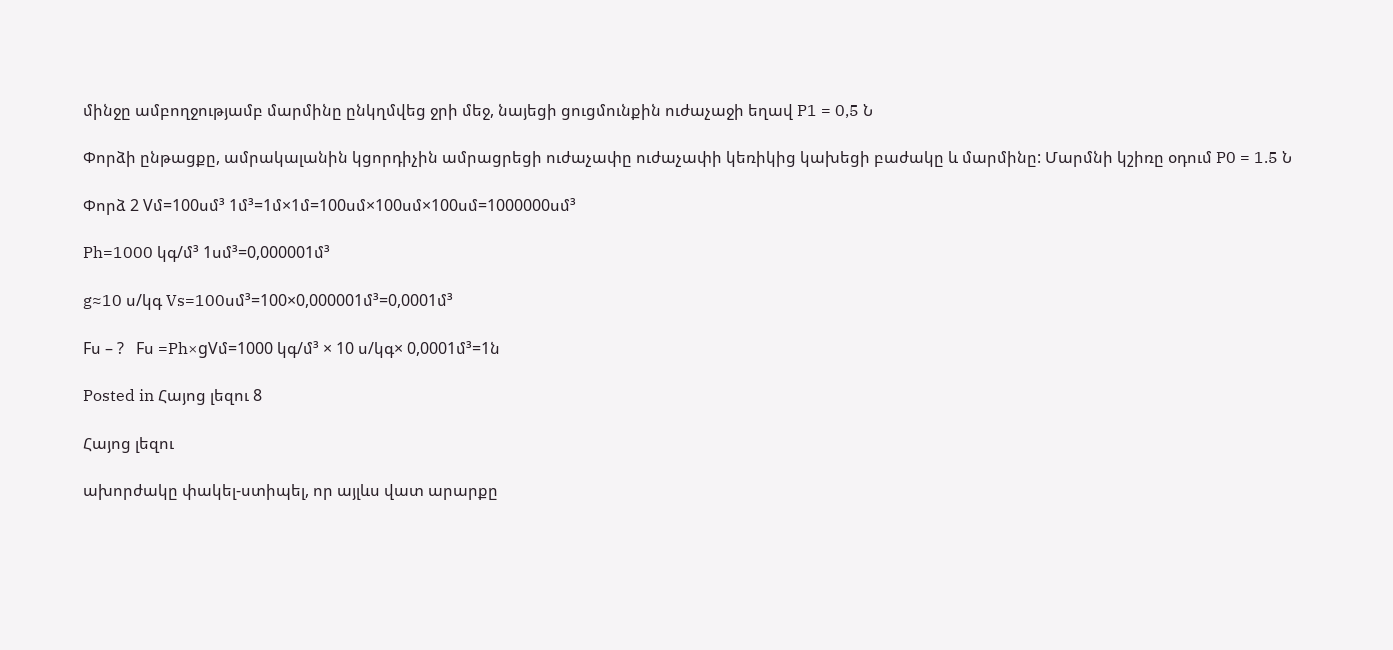մինջը ամբողջությամբ մարմինը ընկղմվեց ջրի մեջ, նայեցի ցուցմունքին ուժաչաջի եղավ P1 = 0,5 Ն

Փորձի ընթացքը, ամրակալանին կցորդիչին ամրացրեցի ուժաչափը ուժաչափի կեռիկից կախեցի բաժակը և մարմինը: Մարմնի կշիռը օդում P0 = 1.5 Ն

Փորձ 2 Vմ=100սմ³ 1մ³=1մ×1մ=100սմ×100սմ×100սմ=1000000սմ³

Ph=1000 կգ/մ³ 1սմ³=0,000001մ³

g≈10 ս/կգ Vs=100սմ³=100×0,000001մ³=0,0001մ³

Fս – ?   Fս =Ph×gVմ=1000 կգ/մ³ × 10 ս/կգ× 0,0001մ³=1ն

Posted in Հայոց լեզու 8

Հայոց լեզու

ախորժակը փակել-ստիպել, որ այլևս վատ արարքը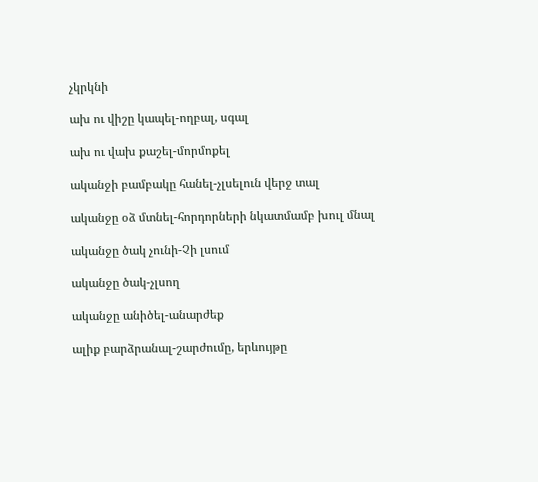չկրկնի

ախ ու վիշը կապել-ողբալ, սգալ

ախ ու վախ քաշել-մորմոքել

ականջի բամբակը հանել-չլսելուն վերջ տալ

ականջը օձ մտնել-հորդորների նկատմամբ խուլ մնալ

ականջը ծակ չունի-Չի լսում

ականջը ծակ-չլսող

ականջը անիծել-անարժեք

ալիք բարձրանալ-շարժումը, երևույթը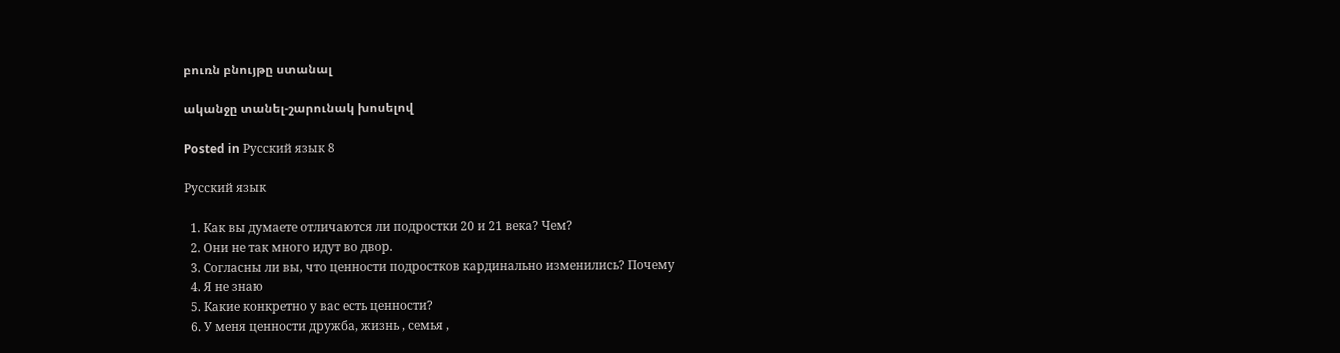բուռն բնույթը ստանալ

ականջը տանել-շարունակ խոսելով

Posted in Русский язык 8

Русский язык

  1. Как вы думаете отличаются ли подростки 20 и 21 века? Чем?
  2. Они не так много идут во двор.
  3. Согласны ли вы, что ценности подростков кардинально изменились? Почему
  4. Я не знаю
  5. Какие конкретно у вас есть ценности?
  6. У меня ценности дружба, жизнь , семья ,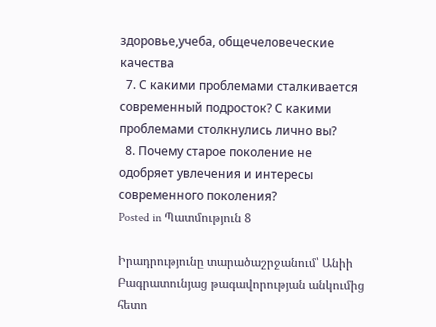здоровье,учеба, общечеловеческие качества
  7. С какими проблемами сталкивается современный подросток? С какими проблемами столкнулись лично вы?
  8. Почему старое поколение не одобряет увлечения и интересы современного поколения?
Posted in Պատմություն 8

Իրադրությունը տարածաշրջանում՝ Անիի Բագրատունյաց թագավորության անկումից հետո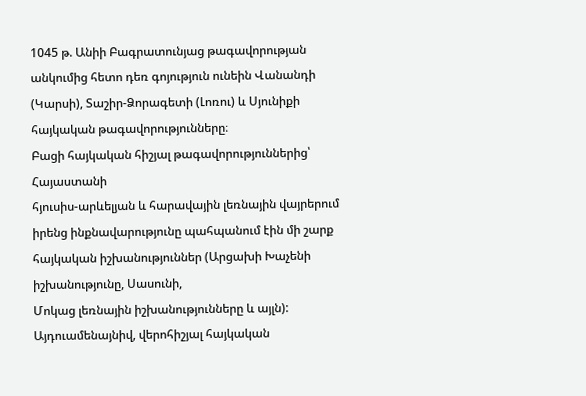1045 թ. Անիի Բագրատունյաց թագավորության անկումից հետո դեռ գոյություն ունեին Վանանդի (Կարսի), Տաշիր-Ձորագետի (Լոռու) և Սյունիքի հայկական թագավորությունները։
Բացի հայկական հիշյալ թագավորություններից՝ Հայաստանի
հյուսիս-արևելյան և հարավային լեռնային վայրերում իրենց ինքնավարությունը պահպանում էին մի շարք հայկական իշխանություններ (Արցախի Խաչենի իշխանությունը, Սասունի,
Մոկաց լեռնային իշխանությունները և այլն): Այդուամենայնիվ, վերոհիշյալ հայկական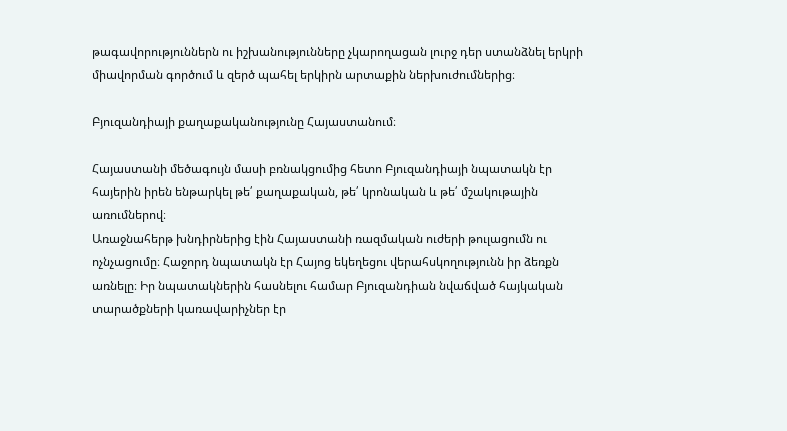թագավորություններն ու իշխանությունները չկարողացան լուրջ դեր ստանձնել երկրի միավորման գործում և զերծ պահել երկիրն արտաքին ներխուժումներից։

Բյուզանդիայի քաղաքականությունը Հայաստանում։

Հայաստանի մեծագույն մասի բռնակցումից հետո Բյուզանդիայի նպատակն էր հայերին իրեն ենթարկել թե՛ քաղաքական, թե՛ կրոնական և թե՛ մշակութային առումներով։
Առաջնահերթ խնդիրներից էին Հայաստանի ռազմական ուժերի թուլացումն ու ոչնչացումը։ Հաջորդ նպատակն էր Հայոց եկեղեցու վերահսկողությունն իր ձեռքն առնելը։ Իր նպատակներին հասնելու համար Բյուզանդիան նվաճված հայկական տարածքների կառավարիչներ էր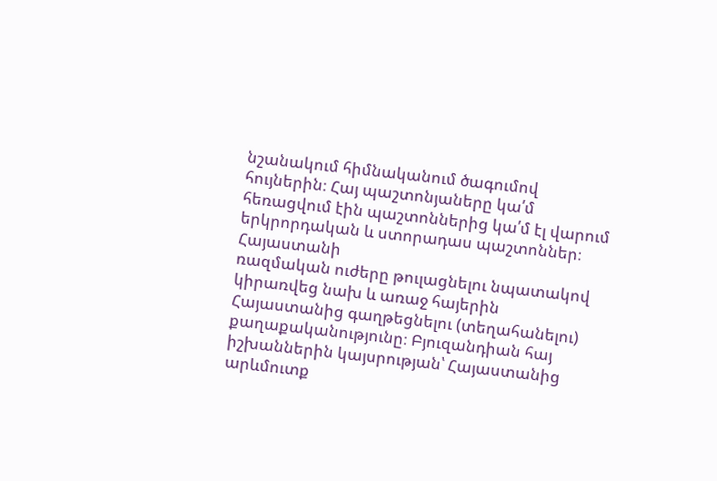նշանակում հիմնականում ծագումով հույներին։ Հայ պաշտոնյաները կա՛մ հեռացվում էին պաշտոններից կա՛մ էլ վարում երկրորդական և ստորադաս պաշտոններ։ Հայաստանի
ռազմական ուժերը թուլացնելու նպատակով կիրառվեց նախ և առաջ հայերին Հայաստանից գաղթեցնելու (տեղահանելու) քաղաքականությունը։ Բյուզանդիան հայ իշխաններին կայսրության՝ Հայաստանից արևմուտք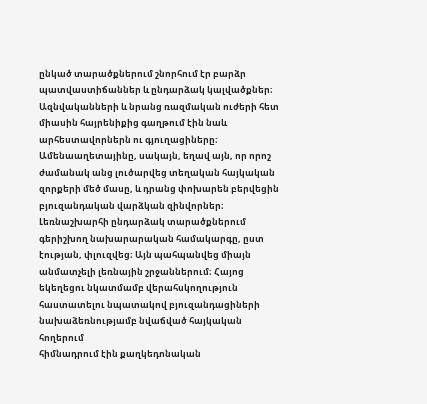ընկած տարածքներում շնորհում էր բարձր պատվաստիճաններ և ընդարձակ կալվածքներ։ Ազնվականների և նրանց ռազմական ուժերի հետ միասին հայրենիքից գաղթում էին նաև արհեստավորներն ու գյուղացիները։ Ամենաաղետայինը, սակայն, եղավ այն, որ որոշ ժամանակ անց լուծարվեց տեղական հայկական զորքերի մեծ մասը, և դրանց փոխարեն բերվեցին բյուզանդական վարձկան զինվորներ։ Լեռնաշխարհի ընդարձակ տարածքներում գերիշխող նախարարական համակարգը, ըստ էության, փլուզվեց։ Այն պահպանվեց միայն անմատչելի լեռնային շրջաններում։ Հայոց եկեղեցու նկատմամբ վերահսկողություն
հաստատելու նպատակով բյուզանդացիների նախաձեռնությամբ նվաճված հայկական հողերում
հիմնադրում էին քաղկեդոնական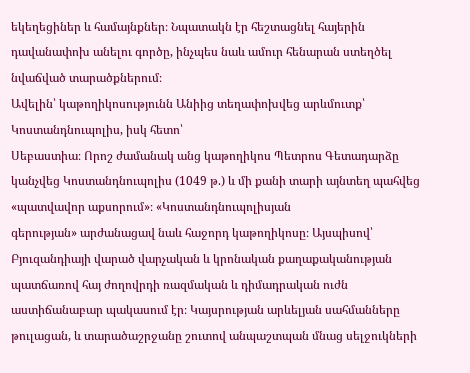եկեղեցիներ և համայնքներ։ Նպատակն էր հեշտացնել հայերին
դավանափոխ անելու գործը, ինչպես նաև ամուր հենարան ստեղծել նվաճված տարածքներում։
Ավելին՝ կաթողիկոսությունն Անիից տեղափոխվեց արևմուտք՝ Կոստանդնուպոլիս, իսկ հետո՝
Սեբաստիա։ Որոշ ժամանակ անց կաթողիկոս Պետրոս Գետադարձը կանչվեց Կոստանդնուպոլիս (1049 թ.) և մի քանի տարի այնտեղ պահվեց «պատվավոր աքսորում»։ «Կոստանդնուպոլիսյան
գերության» արժանացավ նաև հաջորդ կաթողիկոսը։ Այսպիսով՝ Բյուզանդիայի վարած վարչական և կրոնական քաղաքականության պատճառով հայ ժողովրդի ռազմական և դիմադրական ուժն աստիճանաբար պակասում էր։ Կայսրության արևելյան սահմանները թուլացան, և տարածաշրջանը շուտով անպաշտպան մնաց սելջուկների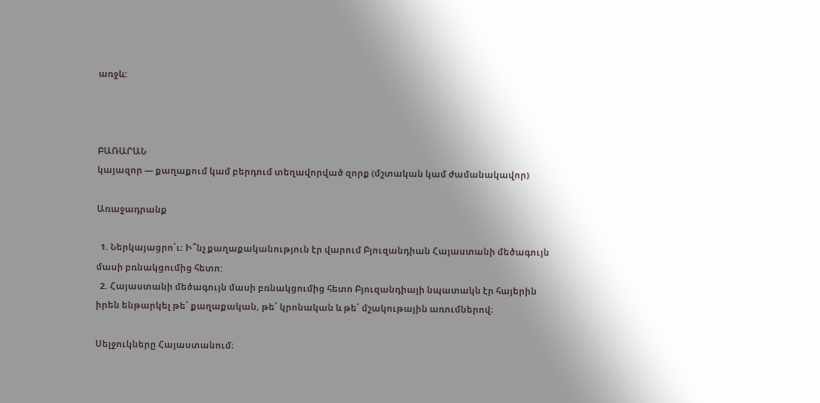առջև:



ԲԱՌԱՐԱՆ
կայազոր — քաղաքում կամ բերդում տեղավորված զորք (մշտական կամ ժամանակավոր)

Առաջադրանք

  1. Ներկայացրո՛ւ։ Ի՞նչ քաղաքականություն էր վարում Բյուզանդիան Հայաստանի մեծագույն մասի բռնակցումից հետո:
  2. Հայաստանի մեծագույն մասի բռնակցումից հետո Բյուզանդիայի նպատակն էր հայերին իրեն ենթարկել թե՛ քաղաքական, թե՛ կրոնական և թե՛ մշակութային առումներով։

Սելջուկները Հայաստանում։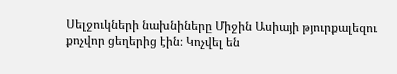Սելջուկների նախնիները Միջին Ասիայի թյուրքալեզու քոչվոր ցեղերից էին։ Կոչվել են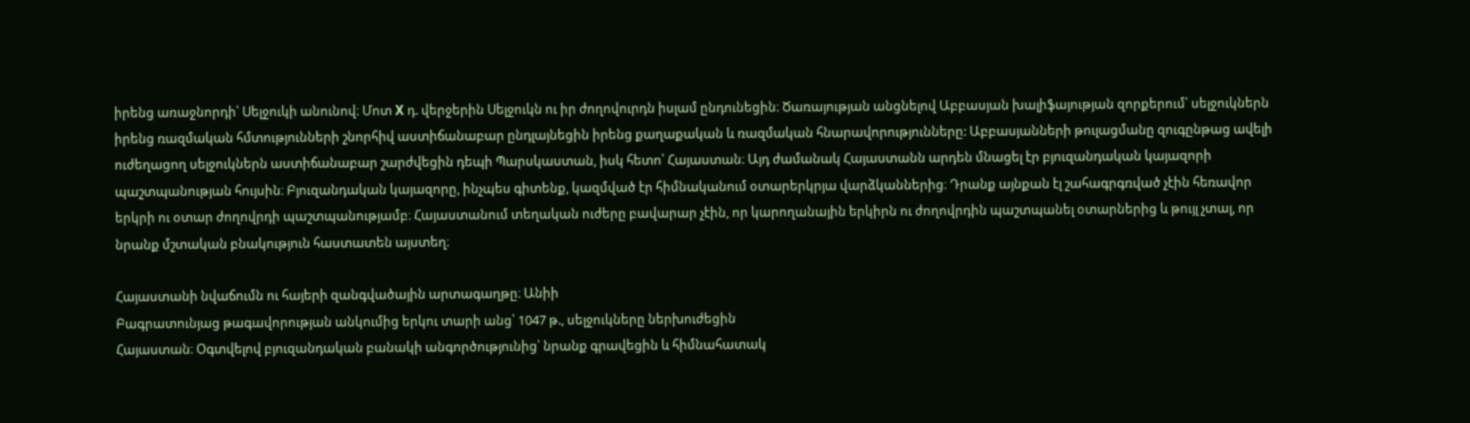իրենց առաջնորդի՝ Սելջուկի անունով։ Մոտ X դ. վերջերին Սելջուկն ու իր ժողովուրդն իսլամ ընդունեցին։ Ծառայության անցնելով Աբբասյան խալիֆայության զորքերում՝ սելջուկներն իրենց ռազմական հմտությունների շնորհիվ աստիճանաբար ընդլայնեցին իրենց քաղաքական և ռազմական հնարավորությունները: Աբբասյանների թուլացմանը զուգընթաց ավելի ուժեղացող սելջուկներն աստիճանաբար շարժվեցին դեպի Պարսկաստան, իսկ հետո՝ Հայաստան։ Այդ ժամանակ Հայաստանն արդեն մնացել էր բյուզանդական կայազորի պաշտպանության հույսին։ Բյուզանդական կայազորը, ինչպես գիտենք, կազմված էր հիմնականում օտարերկրյա վարձկաններից։ Դրանք այնքան էլ շահագրգռված չէին հեռավոր երկրի ու օտար ժողովրդի պաշտպանությամբ։ Հայաստանում տեղական ուժերը բավարար չէին, որ կարողանային երկիրն ու ժողովրդին պաշտպանել օտարներից և թույլ չտալ, որ նրանք մշտական բնակություն հաստատեն այստեղ։

Հայաստանի նվաճումն ու հայերի զանգվածային արտագաղթը։ Անիի
Բագրատունյաց թագավորության անկումից երկու տարի անց՝ 1047 թ., սելջուկները ներխուժեցին
Հայաստան։ Օգտվելով բյուզանդական բանակի անգործությունից՝ նրանք գրավեցին և հիմնահատակ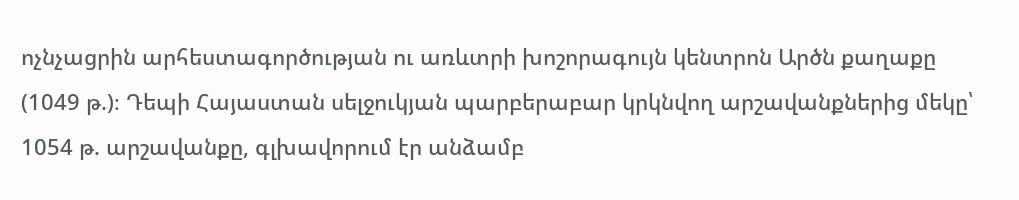ոչնչացրին արհեստագործության ու առևտրի խոշորագույն կենտրոն Արծն քաղաքը (1049 թ.)։ Դեպի Հայաստան սելջուկյան պարբերաբար կրկնվող արշավանքներից մեկը՝ 1054 թ. արշավանքը, գլխավորում էր անձամբ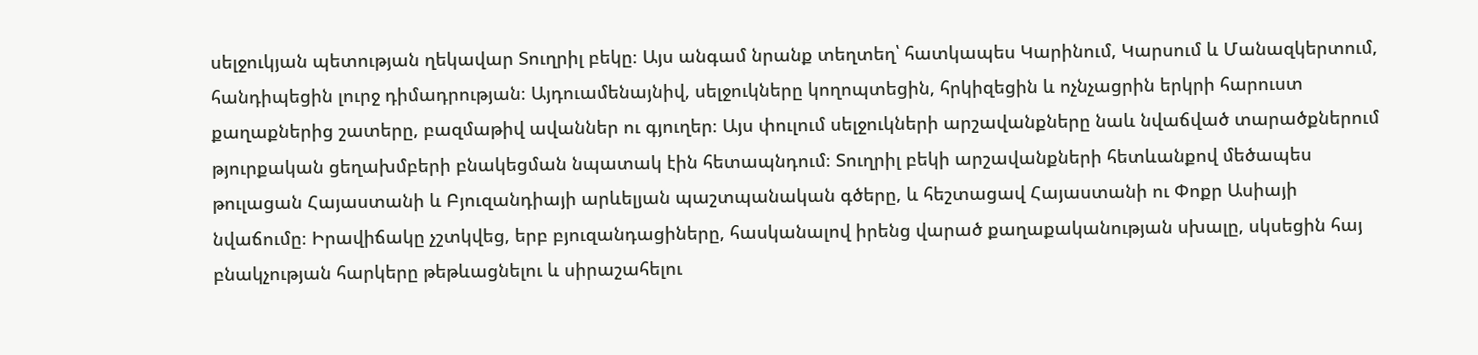սելջուկյան պետության ղեկավար Տուղրիլ բեկը։ Այս անգամ նրանք տեղտեղ՝ հատկապես Կարինում, Կարսում և Մանազկերտում, հանդիպեցին լուրջ դիմադրության։ Այդուամենայնիվ, սելջուկները կողոպտեցին, հրկիզեցին և ոչնչացրին երկրի հարուստ քաղաքներից շատերը, բազմաթիվ ավաններ ու գյուղեր։ Այս փուլում սելջուկների արշավանքները նաև նվաճված տարածքներում թյուրքական ցեղախմբերի բնակեցման նպատակ էին հետապնդում։ Տուղրիլ բեկի արշավանքների հետևանքով մեծապես թուլացան Հայաստանի և Բյուզանդիայի արևելյան պաշտպանական գծերը, և հեշտացավ Հայաստանի ու Փոքր Ասիայի նվաճումը։ Իրավիճակը չշտկվեց, երբ բյուզանդացիները, հասկանալով իրենց վարած քաղաքականության սխալը, սկսեցին հայ բնակչության հարկերը թեթևացնելու և սիրաշահելու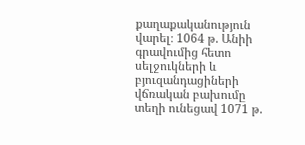քաղաքականություն վարել։ 1064 թ. Անիի գրավումից հետո սելջուկների և բյուզանդացիների վճռական բախումը տեղի ունեցավ 1071 թ.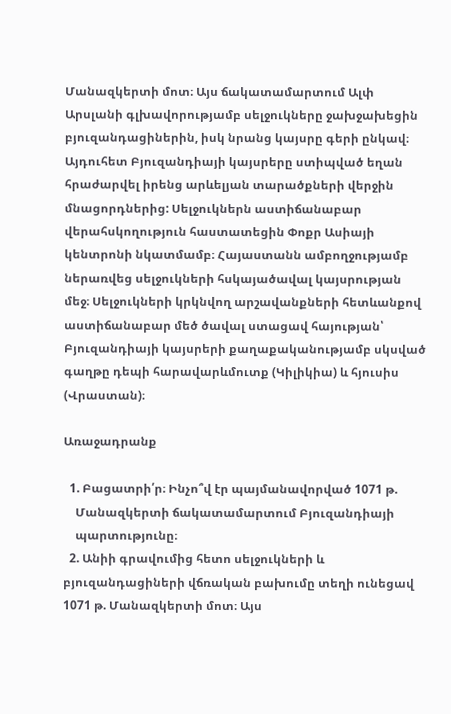Մանազկերտի մոտ։ Այս ճակատամարտում Ալփ Արսլանի գլխավորությամբ սելջուկները ջախջախեցին բյուզանդացիներին, իսկ նրանց կայսրը գերի ընկավ։ Այդուհետ Բյուզանդիայի կայսրերը ստիպված եղան հրաժարվել իրենց արևելյան տարածքների վերջին մնացորդներից: Սելջուկներն աստիճանաբար վերահսկողություն հաստատեցին Փոքր Ասիայի կենտրոնի նկատմամբ։ Հայաստանն ամբողջությամբ ներառվեց սելջուկների հսկայածավալ կայսրության մեջ։ Սելջուկների կրկնվող արշավանքների հետևանքով աստիճանաբար մեծ ծավալ ստացավ հայության՝ Բյուզանդիայի կայսրերի քաղաքականությամբ սկսված գաղթը դեպի հարավարևմուտք (Կիլիկիա) և հյուսիս (Վրաստան)։

Առաջադրանք

  1. Բացատրի՛ր։ Ինչո՞վ էր պայմանավորված 1071 թ.
    Մանազկերտի ճակատամարտում Բյուզանդիայի
    պարտությունը։
  2. Անիի գրավումից հետո սելջուկների և բյուզանդացիների վճռական բախումը տեղի ունեցավ 1071 թ. Մանազկերտի մոտ։ Այս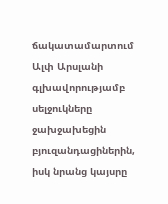ճակատամարտում Ալփ Արսլանի գլխավորությամբ սելջուկները ջախջախեցին բյուզանդացիներին, իսկ նրանց կայսրը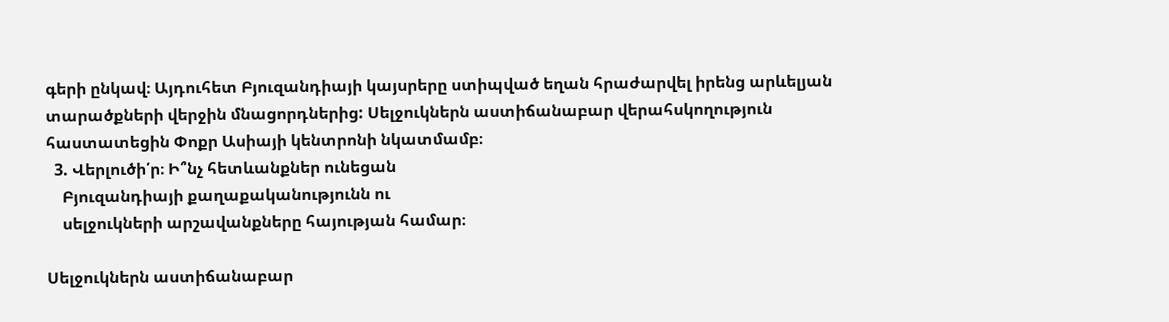գերի ընկավ։ Այդուհետ Բյուզանդիայի կայսրերը ստիպված եղան հրաժարվել իրենց արևելյան տարածքների վերջին մնացորդներից: Սելջուկներն աստիճանաբար վերահսկողություն հաստատեցին Փոքր Ասիայի կենտրոնի նկատմամբ։
  3. Վերլուծի՛ր։ Ի՞նչ հետևանքներ ունեցան
    Բյուզանդիայի քաղաքականությունն ու
    սելջուկների արշավանքները հայության համար։

Սելջուկներն աստիճանաբար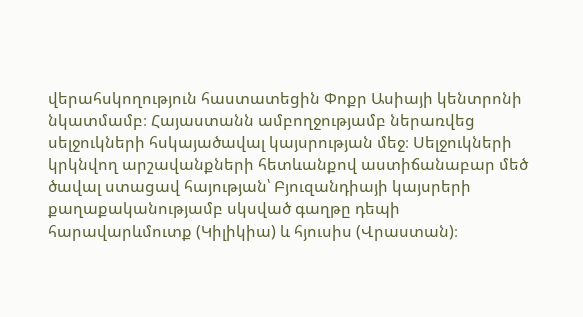վերահսկողություն հաստատեցին Փոքր Ասիայի կենտրոնի նկատմամբ։ Հայաստանն ամբողջությամբ ներառվեց սելջուկների հսկայածավալ կայսրության մեջ։ Սելջուկների կրկնվող արշավանքների հետևանքով աստիճանաբար մեծ ծավալ ստացավ հայության՝ Բյուզանդիայի կայսրերի քաղաքականությամբ սկսված գաղթը դեպի հարավարևմուտք (Կիլիկիա) և հյուսիս (Վրաստան)։